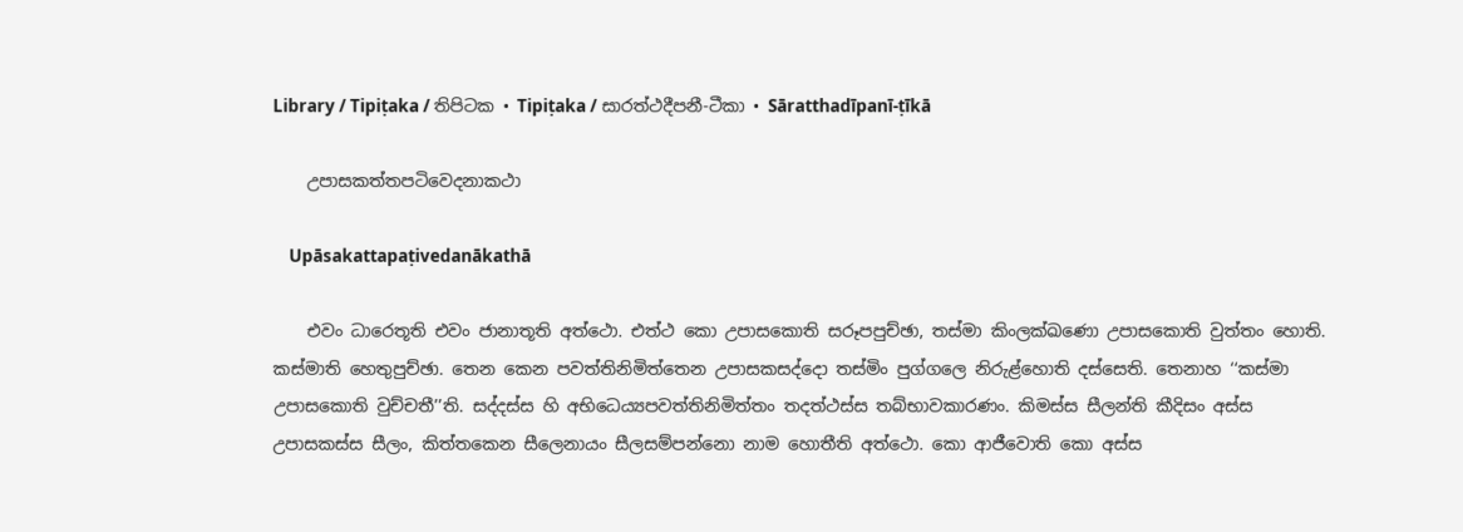Library / Tipiṭaka / තිපිටක • Tipiṭaka / සාරත්‌ථදීපනී-ටීකා • Sāratthadīpanī-ṭīkā

    උපාසකත්‌තපටිවෙදනාකථා

    Upāsakattapaṭivedanākathā

    එවං ධාරෙතූති එවං ජානාතූති අත්‌ථො. එත්‌ථ කො උපාසකොති සරූපපුච්‌ඡා, තස්‌මා කිංලක්‌ඛණො උපාසකොති වුත්‌තං හොති. කස්‌මාති හෙතුපුච්‌ඡා. තෙන කෙන පවත්‌තිනිමිත්‌තෙන උපාසකසද්‌දො තස්‌මිං පුග්‌ගලෙ නිරුළ්‌හොති දස්‌සෙති. තෙනාහ ‘‘කස්‌මා උපාසකොති වුච්‌චතී’’ති. සද්‌දස්‌ස හි අභිධෙය්‍යපවත්‌තිනිමිත්‌තං තදත්‌ථස්‌ස තබ්‌භාවකාරණං. කිමස්‌ස සීලන්‌ති කීදිසං අස්‌ස උපාසකස්‌ස සීලං, කිත්‌තකෙන සීලෙනායං සීලසම්‌පන්‌නො නාම හොතීති අත්‌ථො. කො ආජීවොති කො අස්‌ස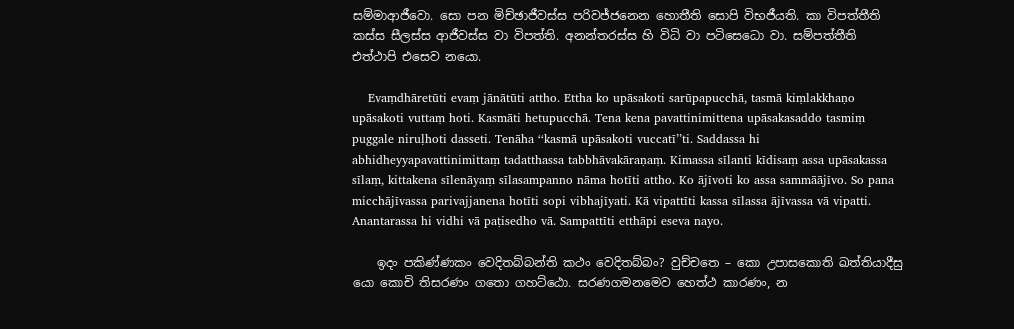සම්‌මාආජීවො. සො පන මිච්‌ඡාජීවස්‌ස පරිවජ්‌ජනෙන හොතීති සොපි විභජීයති. කා විපත්‌තීති කස්‌ස සීලස්‌ස ආජීවස්‌ස වා විපත්‌ති. අනන්‌තරස්‌ස හි විධි වා පටිසෙධො වා. සම්‌පත්‌තීති එත්‌ථාපි එසෙව නයො.

    Evaṃdhāretūti evaṃ jānātūti attho. Ettha ko upāsakoti sarūpapucchā, tasmā kiṃlakkhaṇo upāsakoti vuttaṃ hoti. Kasmāti hetupucchā. Tena kena pavattinimittena upāsakasaddo tasmiṃ puggale niruḷhoti dasseti. Tenāha ‘‘kasmā upāsakoti vuccatī’’ti. Saddassa hi abhidheyyapavattinimittaṃ tadatthassa tabbhāvakāraṇaṃ. Kimassa sīlanti kīdisaṃ assa upāsakassa sīlaṃ, kittakena sīlenāyaṃ sīlasampanno nāma hotīti attho. Ko ājīvoti ko assa sammāājīvo. So pana micchājīvassa parivajjanena hotīti sopi vibhajīyati. Kā vipattīti kassa sīlassa ājīvassa vā vipatti. Anantarassa hi vidhi vā paṭisedho vā. Sampattīti etthāpi eseva nayo.

    ඉදං පකිණ්‌ණකං වෙදිතබ්‌බන්‌ති කථං වෙදිතබ්‌බං? වුච්‌චතෙ – කො උපාසකොති ඛත්‌තියාදීසු යො කොචි තිසරණං ගතො ගහට්‌ඨො. සරණගමනමෙව හෙත්‌ථ කාරණං, න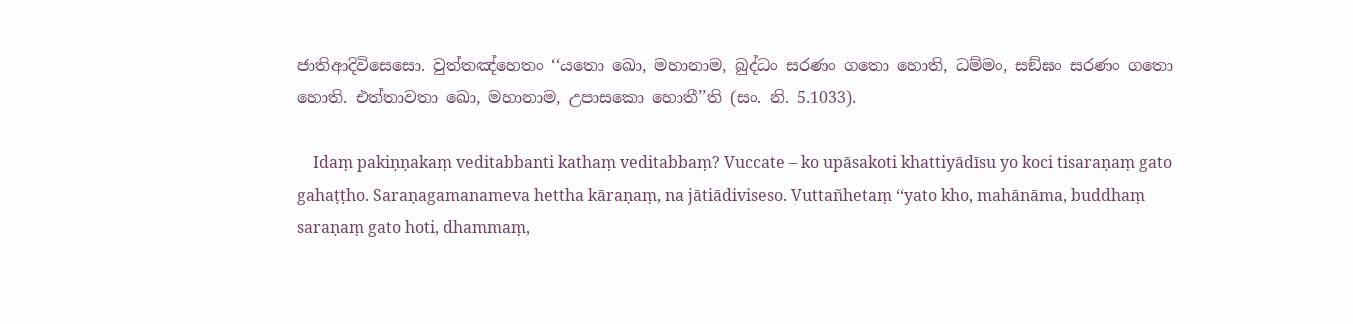ජාතිආදිවිසෙසො. වුත්‌තඤ්‌හෙතං ‘‘යතො ඛො, මහානාම, බුද්‌ධං සරණං ගතො හොති, ධම්‌මං, සඞ්‌ඝං සරණං ගතො හොති. එත්‌තාවතා ඛො, මහානාම, උපාසකො හොතී’’ති (සං. නි. 5.1033).

    Idaṃ pakiṇṇakaṃ veditabbanti kathaṃ veditabbaṃ? Vuccate – ko upāsakoti khattiyādīsu yo koci tisaraṇaṃ gato gahaṭṭho. Saraṇagamanameva hettha kāraṇaṃ, na jātiādiviseso. Vuttañhetaṃ ‘‘yato kho, mahānāma, buddhaṃ saraṇaṃ gato hoti, dhammaṃ,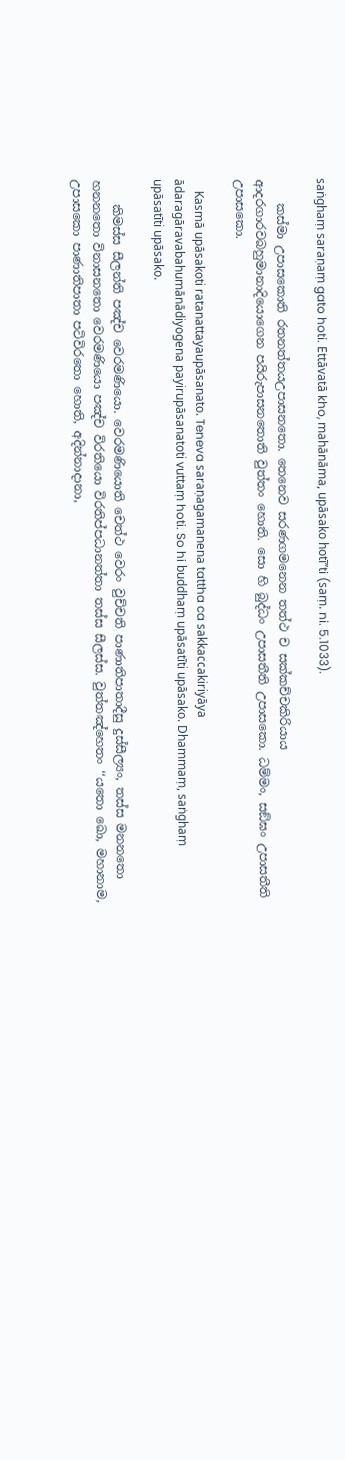saṅghaṃ saraṇaṃ gato hoti. Ettāvatā kho, mahānāma, upāsako hotī’’ti (saṃ. ni. 5.1033).

    කස්‌මා උපාසකොති රතනත්‌තයඋපාසනතො. තෙනෙව සරණගමනෙන තත්‌ථ ච සක්‌කච්‌චකිරියාය ආදරගාරවබහුමානාදියොගෙන පයිරුපාසනතොති වුත්‌තං හොති. සො හි බුද්‌ධං උපාසතීති උපාසකො. ධම්‌මං, සඞ්‌ඝං උපාසතීති උපාසකො.

    Kasmā upāsakoti ratanattayaupāsanato. Teneva saraṇagamanena tattha ca sakkaccakiriyāya ādaragāravabahumānādiyogena payirupāsanatoti vuttaṃ hoti. So hi buddhaṃ upāsatīti upāsako. Dhammaṃ, saṅghaṃ upāsatīti upāsako.

    කිමස්‌ස සීලන්‌ති පඤ්‌ච වෙරමණියො. වෙරමණියොති චෙත්‌ථ වෙරං වුච්‌චති පාණාතිපාතාදීසු දුස්‌සීල්‍යං, තස්‌ස මනනතො හනනතො විනාසනතො වෙරමණියො පඤ්‌ච විරතියො විරතිප්‌පධානත්‌තා තස්‌ස සීලස්‌ස. වුත්‌තඤ්‌හෙතං ‘‘යතො ඛො, මහානාම, උපාසකො පාණාතිපාතා පටිවිරතො හොති, අදින්‌නාදානා,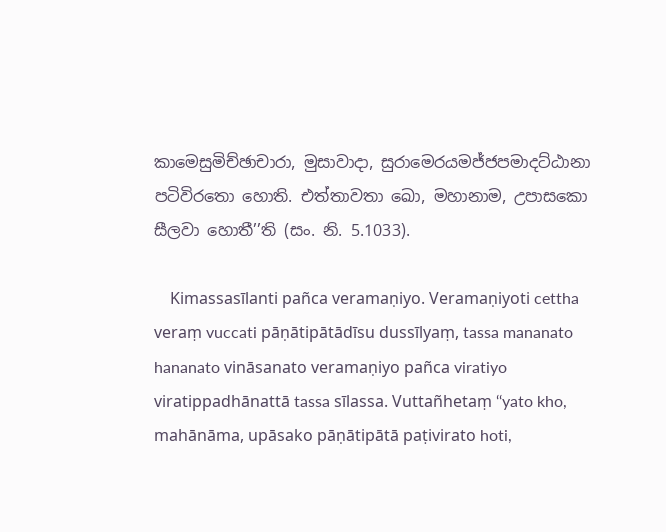කාමෙසුමිච්‌ඡාචාරා, මුසාවාදා, සුරාමෙරයමජ්‌ජපමාදට්‌ඨානා පටිවිරතො හොති. එත්‌තාවතා ඛො, මහානාම, උපාසකො සීලවා හොතී’’ති (සං. නි. 5.1033).

    Kimassasīlanti pañca veramaṇiyo. Veramaṇiyoti cettha veraṃ vuccati pāṇātipātādīsu dussīlyaṃ, tassa mananato hananato vināsanato veramaṇiyo pañca viratiyo viratippadhānattā tassa sīlassa. Vuttañhetaṃ ‘‘yato kho, mahānāma, upāsako pāṇātipātā paṭivirato hoti,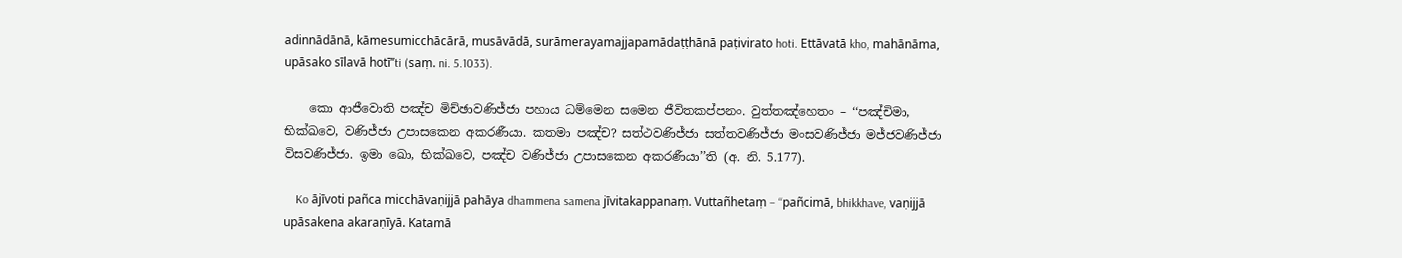adinnādānā, kāmesumicchācārā, musāvādā, surāmerayamajjapamādaṭṭhānā paṭivirato hoti. Ettāvatā kho, mahānāma, upāsako sīlavā hotī’’ti (saṃ. ni. 5.1033).

    කො ආජීවොති පඤ්‌ච මිච්‌ඡාවණිජ්‌ජා පහාය ධම්‌මෙන සමෙන ජීවිතකප්‌පනං. වුත්‌තඤ්‌හෙතං – ‘‘පඤ්‌චිමා, භික්‌ඛවෙ, වණිජ්‌ජා උපාසකෙන අකරණීයා. කතමා පඤ්‌ච? සත්‌ථවණිජ්‌ජා සත්‌තවණිජ්‌ජා මංසවණිජ්‌ජා මජ්‌ජවණිජ්‌ජා විසවණිජ්‌ජා. ඉමා ඛො, භික්‌ඛවෙ, පඤ්‌ච වණිජ්‌ජා උපාසකෙන අකරණීයා’’ති (අ. නි. 5.177).

    Ko ājīvoti pañca micchāvaṇijjā pahāya dhammena samena jīvitakappanaṃ. Vuttañhetaṃ – ‘‘pañcimā, bhikkhave, vaṇijjā upāsakena akaraṇīyā. Katamā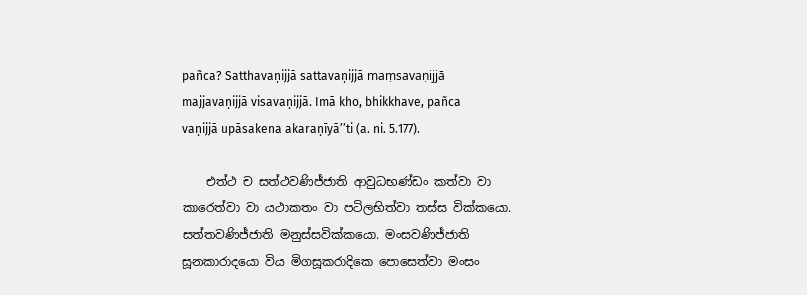pañca? Satthavaṇijjā sattavaṇijjā maṃsavaṇijjā majjavaṇijjā visavaṇijjā. Imā kho, bhikkhave, pañca vaṇijjā upāsakena akaraṇīyā’’ti (a. ni. 5.177).

    එත්‌ථ ච සත්‌ථවණිජ්‌ජාති ආවුධභණ්‌ඩං කත්‌වා වා කාරෙත්‌වා වා යථාකතං වා පටිලභිත්‌වා තස්‌ස වික්‌කයො. සත්‌තවණිජ්‌ජාති මනුස්‌සවික්‌කයො. මංසවණිජ්‌ජාති සූනකාරාදයො විය මිගසූකරාදිකෙ පොසෙත්‌වා මංසං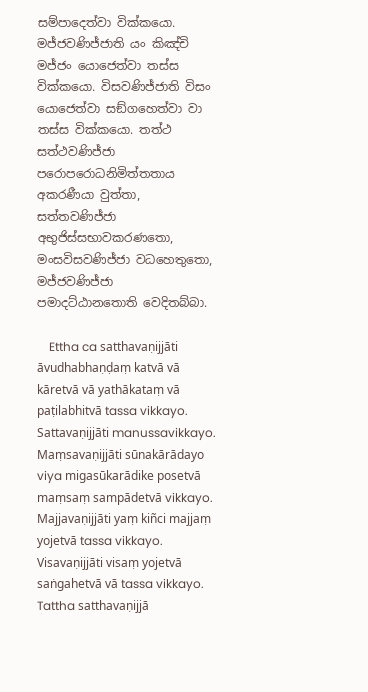සම්‌පාදෙත්‌වා වික්‌කයො. මජ්‌ජවණිජ්‌ජාති යං කිඤ්‌චි මජ්‌ජං යොජෙත්‌වා තස්‌ස වික්‌කයො. විසවණිජ්‌ජාති විසං යොජෙත්‌වා සඞ්‌ගහෙත්‌වා වා තස්‌ස වික්‌කයො. තත්‌ථ සත්‌ථවණිජ්‌ජා පරොපරොධනිමිත්‌තතාය අකරණීයා වුත්‌තා, සත්‌තවණිජ්‌ජා අභුජිස්‌සභාවකරණතො, මංසවිසවණිජ්‌ජා වධහෙතුතො, මජ්‌ජවණිජ්‌ජා පමාදට්‌ඨානතොති වෙදිතබ්‌බා.

    Ettha ca satthavaṇijjāti āvudhabhaṇḍaṃ katvā vā kāretvā vā yathākataṃ vā paṭilabhitvā tassa vikkayo. Sattavaṇijjāti manussavikkayo. Maṃsavaṇijjāti sūnakārādayo viya migasūkarādike posetvā maṃsaṃ sampādetvā vikkayo. Majjavaṇijjāti yaṃ kiñci majjaṃ yojetvā tassa vikkayo. Visavaṇijjāti visaṃ yojetvā saṅgahetvā vā tassa vikkayo. Tattha satthavaṇijjā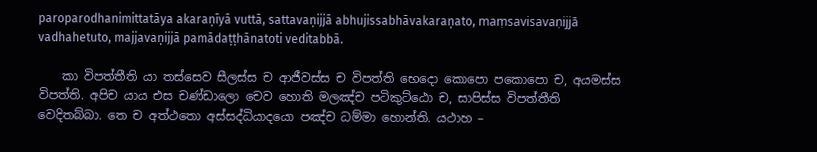paroparodhanimittatāya akaraṇīyā vuttā, sattavaṇijjā abhujissabhāvakaraṇato, maṃsavisavaṇijjā vadhahetuto, majjavaṇijjā pamādaṭṭhānatoti veditabbā.

    කා විපත්‌තීති යා තස්‌සෙව සීලස්‌ස ච ආජීවස්‌ස ච විපත්‌ති භෙදො කොපො පකොපො ච, අයමස්‌ස විපත්‌ති. අපිච යාය එස චණ්‌ඩාලො චෙව හොති මලඤ්‌ච පටිකුට්‌ඨො ච, සාපිස්‌ස විපත්‌තීති වෙදිතබ්‌බා. තෙ ච අත්‌ථතො අස්‌සද්‌ධියාදයො පඤ්‌ච ධම්‌මා හොන්‌ති. යථාහ –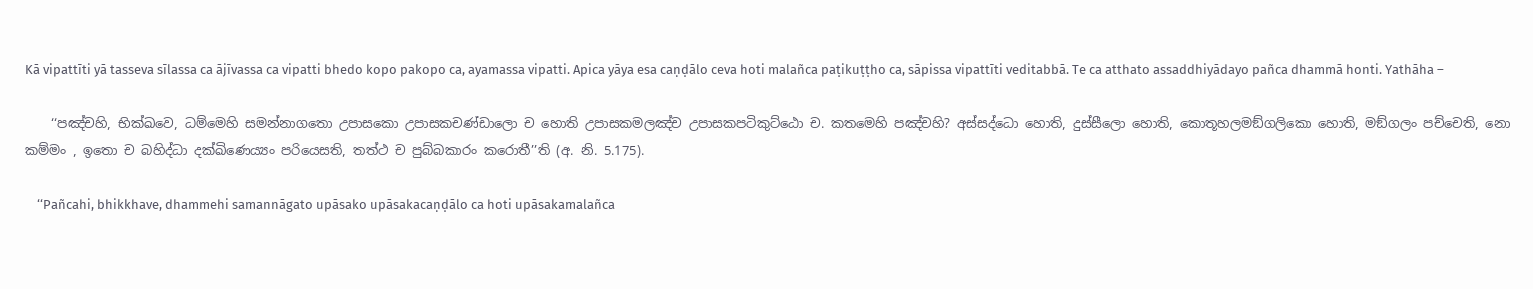Kā vipattīti yā tasseva sīlassa ca ājīvassa ca vipatti bhedo kopo pakopo ca, ayamassa vipatti. Apica yāya esa caṇḍālo ceva hoti malañca paṭikuṭṭho ca, sāpissa vipattīti veditabbā. Te ca atthato assaddhiyādayo pañca dhammā honti. Yathāha –

    ‘‘පඤ්‌චහි, භික්‌ඛවෙ, ධම්‌මෙහි සමන්‌නාගතො උපාසකො උපාසකචණ්‌ඩාලො ච හොති උපාසකමලඤ්‌ච උපාසකපටිකුට්‌ඨො ච. කතමෙහි පඤ්‌චහි? අස්‌සද්‌ධො හොති, දුස්‌සීලො හොති, කොතූහලමඞ්‌ගලිකො හොති, මඞ්‌ගලං පච්‌චෙති, නො කම්‌මං , ඉතො ච බහිද්‌ධා දක්‌ඛිණෙය්‍යං පරියෙසති, තත්‌ථ ච පුබ්‌බකාරං කරොතී’’ති (අ. නි. 5.175).

    ‘‘Pañcahi, bhikkhave, dhammehi samannāgato upāsako upāsakacaṇḍālo ca hoti upāsakamalañca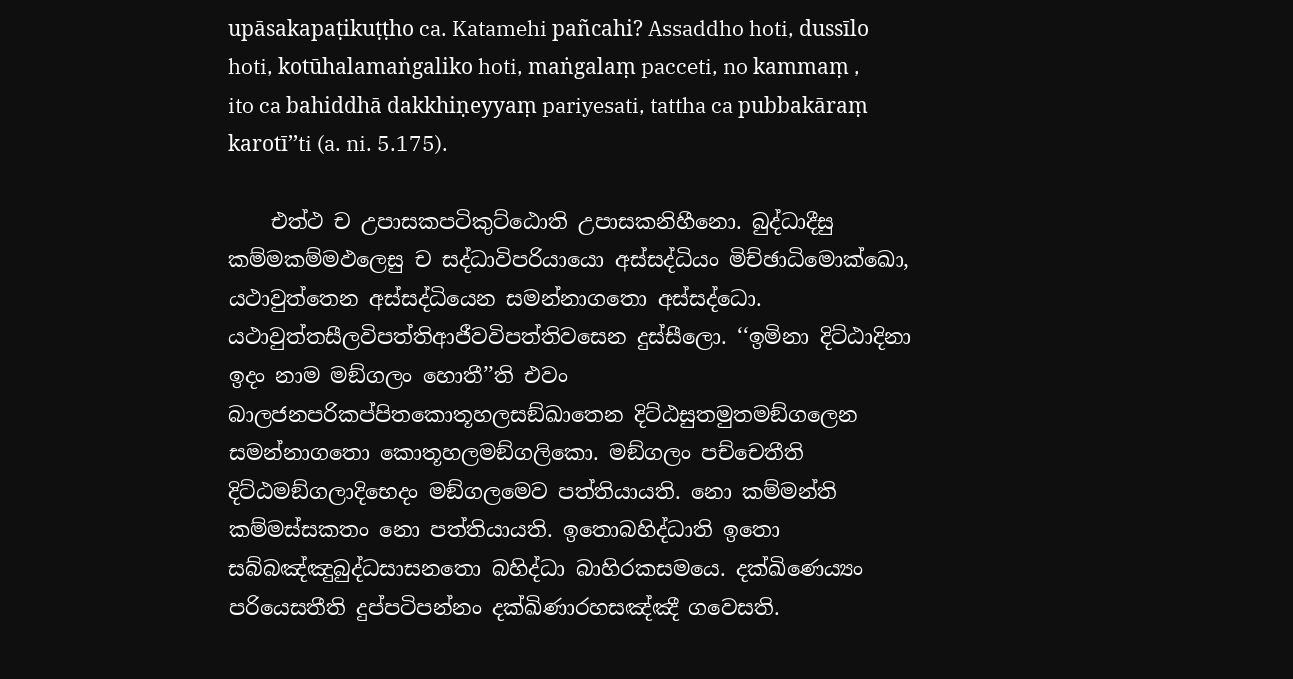upāsakapaṭikuṭṭho ca. Katamehi pañcahi? Assaddho hoti, dussīlo hoti, kotūhalamaṅgaliko hoti, maṅgalaṃ pacceti, no kammaṃ , ito ca bahiddhā dakkhiṇeyyaṃ pariyesati, tattha ca pubbakāraṃ karotī’’ti (a. ni. 5.175).

    එත්‌ථ ච උපාසකපටිකුට්‌ඨොති උපාසකනිහීනො. බුද්‌ධාදීසු කම්‌මකම්‌මඵලෙසු ච සද්‌ධාවිපරියායො අස්‌සද්‌ධියං මිච්‌ඡාධිමොක්‌ඛො, යථාවුත්‌තෙන අස්‌සද්‌ධියෙන සමන්‌නාගතො අස්‌සද්‌ධො. යථාවුත්‌තසීලවිපත්‌තිආජීවවිපත්‌තිවසෙන දුස්‌සීලො. ‘‘ඉමිනා දිට්‌ඨාදිනා ඉදං නාම මඞ්‌ගලං හොතී’’ති එවං බාලජනපරිකප්‌පිතකොතූහලසඞ්‌ඛාතෙන දිට්‌ඨසුතමුතමඞ්‌ගලෙන සමන්‌නාගතො කොතූහලමඞ්‌ගලිකො. මඞ්‌ගලං පච්‌චෙතීති දිට්‌ඨමඞ්‌ගලාදිභෙදං මඞ්‌ගලමෙව පත්‌තියායති. නො කම්‌මන්‌ති කම්‌මස්‌සකතං නො පත්‌තියායති. ඉතොබහිද්‌ධාති ඉතො සබ්‌බඤ්‌ඤුබුද්‌ධසාසනතො බහිද්‌ධා බාහිරකසමයෙ. දක්‌ඛිණෙය්‍යං පරියෙසතීති දුප්‌පටිපන්‌නං දක්‌ඛිණාරහසඤ්‌ඤී ගවෙසති.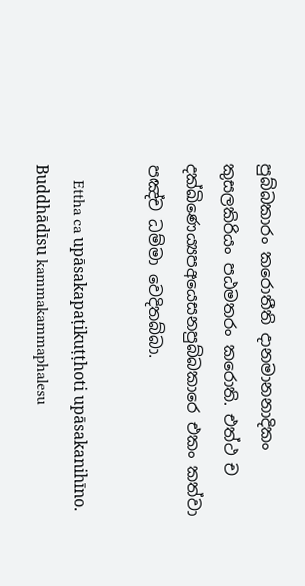පුබ්‌බකාරං කරොතීති දානමානනාදිකං කුසලකිරියං පඨමතරං කරොති. එත්‌ථ ච දක්‌ඛිණෙය්‍යපඅයෙසනපුබ්‌බකාරෙ එකං කත්‌වා පඤ්‌ච ධම්‌මා වෙදිතබ්‌බා.

    Ettha ca upāsakapaṭikuṭṭhoti upāsakanihīno. Buddhādīsu kammakammaphalesu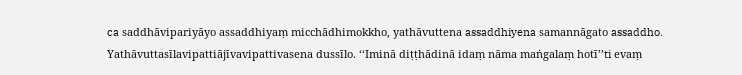ca saddhāvipariyāyo assaddhiyaṃ micchādhimokkho, yathāvuttena assaddhiyena samannāgato assaddho. Yathāvuttasīlavipattiājīvavipattivasena dussīlo. ‘‘Iminā diṭṭhādinā idaṃ nāma maṅgalaṃ hotī’’ti evaṃ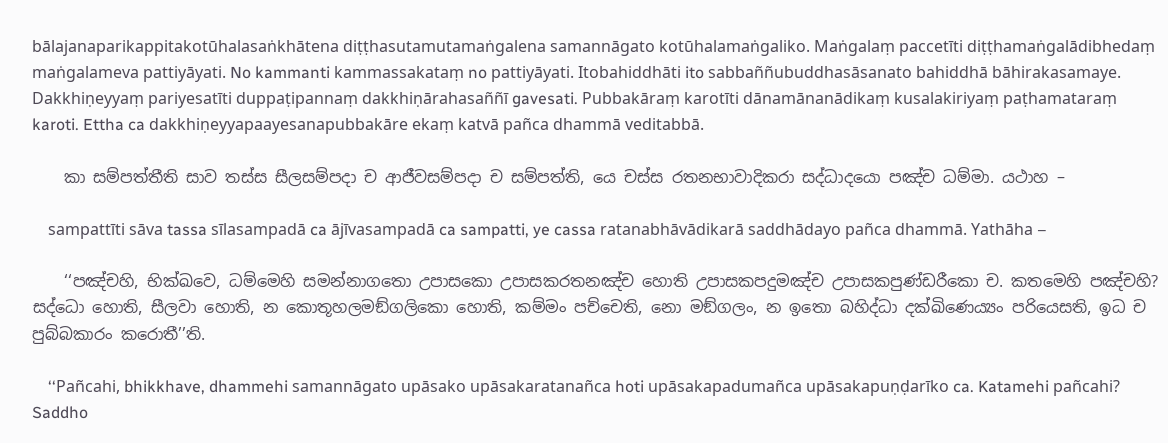bālajanaparikappitakotūhalasaṅkhātena diṭṭhasutamutamaṅgalena samannāgato kotūhalamaṅgaliko. Maṅgalaṃ paccetīti diṭṭhamaṅgalādibhedaṃ maṅgalameva pattiyāyati. No kammanti kammassakataṃ no pattiyāyati. Itobahiddhāti ito sabbaññubuddhasāsanato bahiddhā bāhirakasamaye. Dakkhiṇeyyaṃ pariyesatīti duppaṭipannaṃ dakkhiṇārahasaññī gavesati. Pubbakāraṃ karotīti dānamānanādikaṃ kusalakiriyaṃ paṭhamataraṃ karoti. Ettha ca dakkhiṇeyyapaayesanapubbakāre ekaṃ katvā pañca dhammā veditabbā.

    කා සම්‌පත්‌තීති සාව තස්‌ස සීලසම්‌පදා ච ආජීවසම්‌පදා ච සම්‌පත්‌ති, යෙ චස්‌ස රතනභාවාදිකරා සද්‌ධාදයො පඤ්‌ච ධම්‌මා. යථාහ –

    sampattīti sāva tassa sīlasampadā ca ājīvasampadā ca sampatti, ye cassa ratanabhāvādikarā saddhādayo pañca dhammā. Yathāha –

    ‘‘පඤ්‌චහි, භික්‌ඛවෙ, ධම්‌මෙහි සමන්‌නාගතො උපාසකො උපාසකරතනඤ්‌ච හොති උපාසකපදුමඤ්‌ච උපාසකපුණ්‌ඩරීකො ච. කතමෙහි පඤ්‌චහි? සද්‌ධො හොති, සීලවා හොති, න කොතූහලමඞ්‌ගලිකො හොති, කම්‌මං පච්‌චෙති, නො මඞ්‌ගලං, න ඉතො බහිද්‌ධා දක්‌ඛිණෙය්‍යං පරියෙසති, ඉධ ච පුබ්‌බකාරං කරොතී’’ති.

    ‘‘Pañcahi, bhikkhave, dhammehi samannāgato upāsako upāsakaratanañca hoti upāsakapadumañca upāsakapuṇḍarīko ca. Katamehi pañcahi? Saddho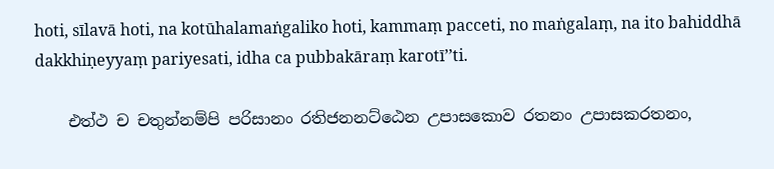hoti, sīlavā hoti, na kotūhalamaṅgaliko hoti, kammaṃ pacceti, no maṅgalaṃ, na ito bahiddhā dakkhiṇeyyaṃ pariyesati, idha ca pubbakāraṃ karotī’’ti.

    එත්‌ථ ච චතුන්‌නම්‌පි පරිසානං රතිජනනට්‌ඨෙන උපාසකොව රතනං උපාසකරතනං,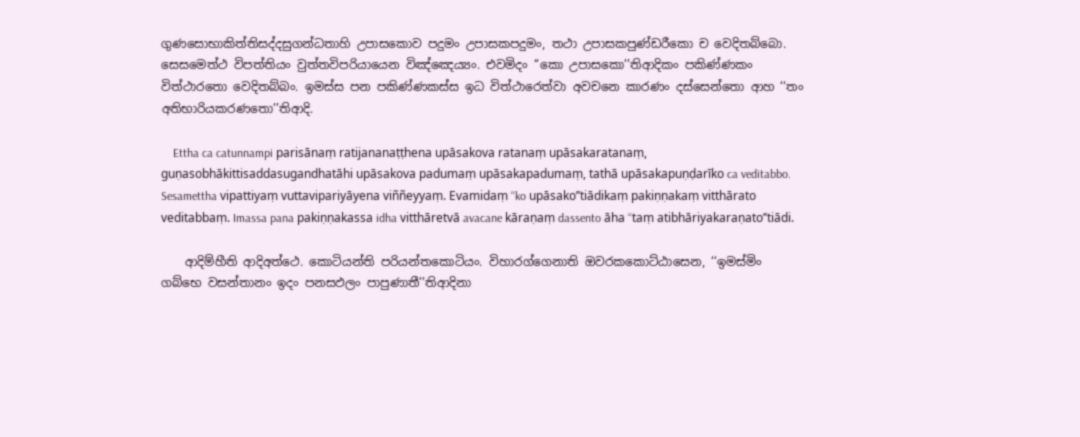ගුණසොභාකිත්‌තිසද්‌දසුගන්‌ධතාහි උපාසකොව පදුමං උපාසකපදුමං, තථා උපාසකපුණ්‌ඩරීකො ච වෙදිතබ්‌බො. සෙසමෙත්‌ථ විපත්‌තියං වුත්‌තවිපරියායෙන විඤ්‌ඤෙය්‍යං. එවමිදං ‘‘කො උපාසකො’’තිආදිකං පකිණ්‌ණකං විත්‌ථාරතො වෙදිතබ්‌බං. ඉමස්‌ස පන පකිණ්‌ණකස්‌ස ඉධ විත්‌ථාරෙත්‌වා අවචනෙ කාරණං දස්‌සෙන්‌තො ආහ ‘‘තං අතිභාරියකරණතො’’තිආදි.

    Ettha ca catunnampi parisānaṃ ratijananaṭṭhena upāsakova ratanaṃ upāsakaratanaṃ, guṇasobhākittisaddasugandhatāhi upāsakova padumaṃ upāsakapadumaṃ, tathā upāsakapuṇḍarīko ca veditabbo. Sesamettha vipattiyaṃ vuttavipariyāyena viññeyyaṃ. Evamidaṃ ‘‘ko upāsako’’tiādikaṃ pakiṇṇakaṃ vitthārato veditabbaṃ. Imassa pana pakiṇṇakassa idha vitthāretvā avacane kāraṇaṃ dassento āha ‘‘taṃ atibhāriyakaraṇato’’tiādi.

    ආදිම්‌හීති ආදිඅත්‌ථෙ. කොටියන්‌ති පරියන්‌තකොටියං. විහාරග්‌ගෙනාති ඔවරකකොට්‌ඨාසෙන, ‘‘ඉමස්‌මිං ගබ්‌භෙ වසන්‌තානං ඉදං පනසඵලං පාපුණාතී’’තිආදිනා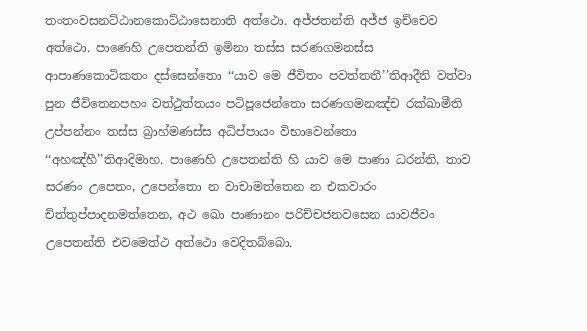තංතංවසනට්‌ඨානකොට්‌ඨාසෙනාති අත්‌ථො. අජ්‌ජතන්‌ති අජ්‌ජ ඉච්‌චෙව අත්‌ථො. පාණෙහි උපෙතන්‌ති ඉමිනා තස්‌ස සරණගමනස්‌ස ආපාණකොටිකතං දස්‌සෙන්‌තො ‘‘යාව මෙ ජීවිතං පවත්‌තතී’’තිආදීනි වත්‌වා පුන ජීවිතෙනපහං වත්‌ථුත්‌තයං පටිපූජෙන්‌තො සරණගමනඤ්‌ච රක්‌ඛාමීති උප්‌පන්‌නං තස්‌ස බ්‍රාහ්‌මණස්‌ස අධිප්‌පායං විභාවෙන්‌තො ‘‘අහඤ්‌හී’’තිආදිමාහ. පාණෙහි උපෙතන්‌ති හි යාව මෙ පාණා ධරන්‌ති, තාව සරණං උපෙතං, උපෙන්‌තො න වාචාමත්‌තෙන න එකවාරං චිත්‌තුප්‌පාදනමත්‌තෙන, අථ ඛො පාණානං පරිච්‌චජනවසෙන යාවජීවං උපෙතන්‌ති එවමෙත්‌ථ අත්‌ථො වෙදිතබ්‌බො.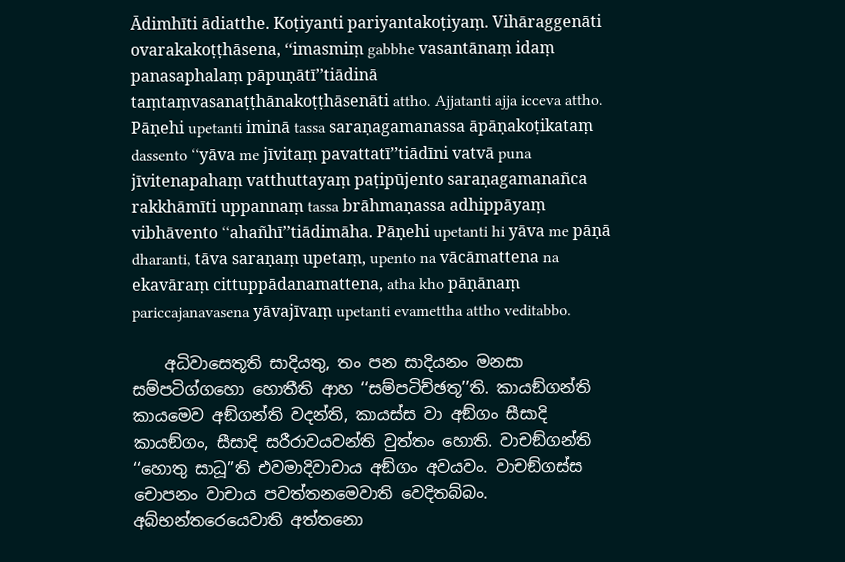Ādimhīti ādiatthe. Koṭiyanti pariyantakoṭiyaṃ. Vihāraggenāti ovarakakoṭṭhāsena, ‘‘imasmiṃ gabbhe vasantānaṃ idaṃ panasaphalaṃ pāpuṇātī’’tiādinā taṃtaṃvasanaṭṭhānakoṭṭhāsenāti attho. Ajjatanti ajja icceva attho. Pāṇehi upetanti iminā tassa saraṇagamanassa āpāṇakoṭikataṃ dassento ‘‘yāva me jīvitaṃ pavattatī’’tiādīni vatvā puna jīvitenapahaṃ vatthuttayaṃ paṭipūjento saraṇagamanañca rakkhāmīti uppannaṃ tassa brāhmaṇassa adhippāyaṃ vibhāvento ‘‘ahañhī’’tiādimāha. Pāṇehi upetanti hi yāva me pāṇā dharanti, tāva saraṇaṃ upetaṃ, upento na vācāmattena na ekavāraṃ cittuppādanamattena, atha kho pāṇānaṃ pariccajanavasena yāvajīvaṃ upetanti evamettha attho veditabbo.

    අධිවාසෙතූති සාදියතු, තං පන සාදියනං මනසා සම්‌පටිග්‌ගහො හොතීති ආහ ‘‘සම්‌පටිච්‌ඡතූ’’ති. කායඞ්‌ගන්‌ති කායමෙව අඞ්‌ගන්‌ති වදන්‌ති, කායස්‌ස වා අඞ්‌ගං සීසාදි කායඞ්‌ගං, සීසාදි සරීරාවයවන්‌ති වුත්‌තං හොති. වාචඞ්‌ගන්‌ති ‘‘හොතු සාධූ’’ති එවමාදිවාචාය අඞ්‌ගං අවයවං. වාචඞ්‌ගස්‌ස චොපනං වාචාය පවත්‌තනමෙවාති වෙදිතබ්‌බං. අබ්‌භන්‌තරෙයෙවාති අත්‌තනො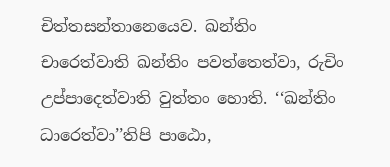චිත්‌තසන්‌තානෙයෙව. ඛන්‌තිං චාරෙත්‌වාති ඛන්‌තිං පවත්‌තෙත්‌වා, රුචිං උප්‌පාදෙත්‌වාති වුත්‌තං හොති. ‘‘ඛන්‌තිං ධාරෙත්‌වා’’තිපි පාඨො,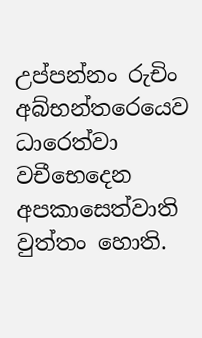උප්‌පන්‌නං රුචිං අබ්‌භන්‌තරෙයෙව ධාරෙත්‌වා වචීභෙදෙන අපකාසෙත්‌වාති වුත්‌තං හොති.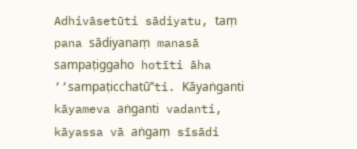Adhivāsetūti sādiyatu, taṃ pana sādiyanaṃ manasā sampaṭiggaho hotīti āha ‘‘sampaṭicchatū’’ti. Kāyaṅganti kāyameva aṅganti vadanti, kāyassa vā aṅgaṃ sīsādi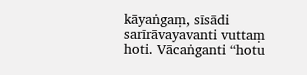kāyaṅgaṃ, sīsādi sarīrāvayavanti vuttaṃ hoti. Vācaṅganti ‘‘hotu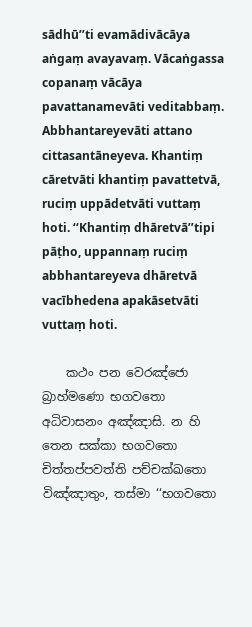sādhū’’ti evamādivācāya aṅgaṃ avayavaṃ. Vācaṅgassa copanaṃ vācāya pavattanamevāti veditabbaṃ. Abbhantareyevāti attano cittasantāneyeva. Khantiṃ cāretvāti khantiṃ pavattetvā, ruciṃ uppādetvāti vuttaṃ hoti. ‘‘Khantiṃ dhāretvā’’tipi pāṭho, uppannaṃ ruciṃ abbhantareyeva dhāretvā vacībhedena apakāsetvāti vuttaṃ hoti.

    කථං පන වෙරඤ්‌ජො බ්‍රාහ්‌මණො භගවතො අධිවාසනං අඤ්‌ඤාසි. න හි තෙන සක්‌කා භගවතො චිත්‌තප්‌පවත්‌ති පච්‌චක්‌ඛතො විඤ්‌ඤාතුං, තස්‌මා ‘‘භගවතො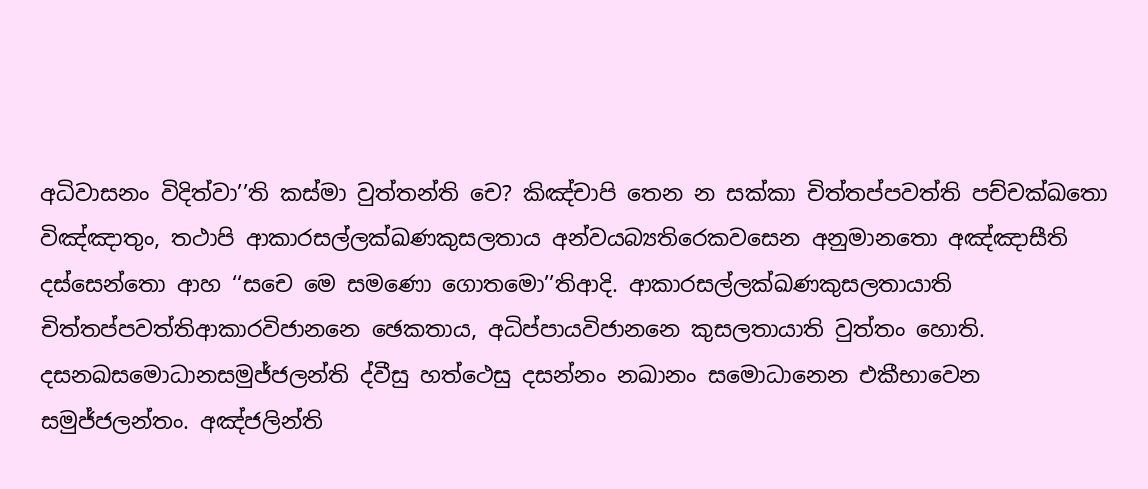අධිවාසනං විදිත්‌වා’’ති කස්‌මා වුත්‌තන්‌ති චෙ? කිඤ්‌චාපි තෙන න සක්‌කා චිත්‌තප්‌පවත්‌ති පච්‌චක්‌ඛතො විඤ්‌ඤාතුං, තථාපි ආකාරසල්‌ලක්‌ඛණකුසලතාය අන්‌වයබ්‍යතිරෙකවසෙන අනුමානතො අඤ්‌ඤාසීති දස්‌සෙන්‌තො ආහ ‘‘සචෙ මෙ සමණො ගොතමො’’තිආදි. ආකාරසල්‌ලක්‌ඛණකුසලතායාති චිත්‌තප්‌පවත්‌තිආකාරවිජානනෙ ඡෙකතාය, අධිප්‌පායවිජානනෙ කුසලතායාති වුත්‌තං හොති. දසනඛසමොධානසමුජ්‌ජලන්‌ති ද්‌වීසු හත්‌ථෙසු දසන්‌නං නඛානං සමොධානෙන එකීභාවෙන සමුජ්‌ජලන්‌තං. අඤ්‌ජලින්‌ති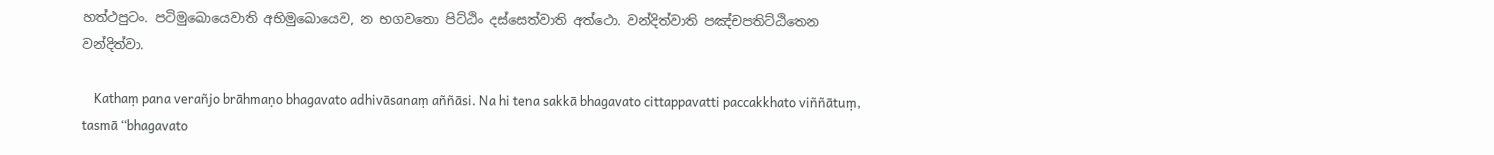හත්‌ථපුටං. පටිමුඛොයෙවාති අභිමුඛොයෙව, න භගවතො පිට්‌ඨිං දස්‌සෙත්‌වාති අත්‌ථො. වන්‌දිත්‌වාති පඤ්‌චපතිට්‌ඨිතෙන වන්‌දිත්‌වා.

    Kathaṃ pana verañjo brāhmaṇo bhagavato adhivāsanaṃ aññāsi. Na hi tena sakkā bhagavato cittappavatti paccakkhato viññātuṃ, tasmā ‘‘bhagavato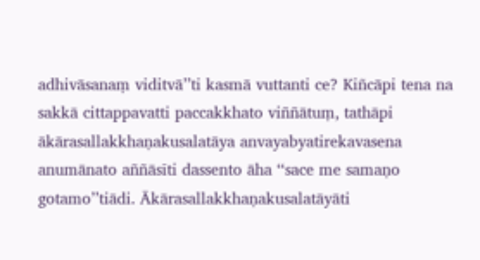adhivāsanaṃ viditvā’’ti kasmā vuttanti ce? Kiñcāpi tena na sakkā cittappavatti paccakkhato viññātuṃ, tathāpi ākārasallakkhaṇakusalatāya anvayabyatirekavasena anumānato aññāsīti dassento āha ‘‘sace me samaṇo gotamo’’tiādi. Ākārasallakkhaṇakusalatāyāti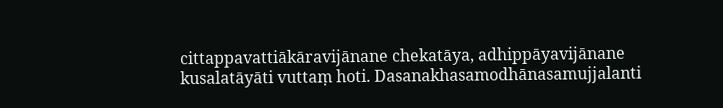cittappavattiākāravijānane chekatāya, adhippāyavijānane kusalatāyāti vuttaṃ hoti. Dasanakhasamodhānasamujjalanti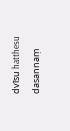dvīsu hatthesu dasannaṃ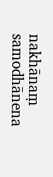nakhānaṃ samodhānena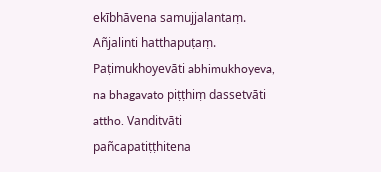ekībhāvena samujjalantaṃ. Añjalinti hatthapuṭaṃ. Paṭimukhoyevāti abhimukhoyeva, na bhagavato piṭṭhiṃ dassetvāti attho. Vanditvāti pañcapatiṭṭhitena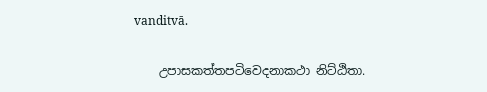vanditvā.

    උපාසකත්‌තපටිවෙදනාකථා නිට්‌ඨිතා.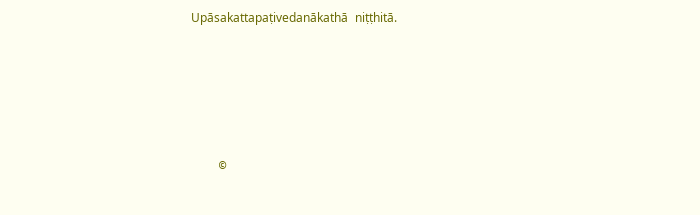Upāsakattapaṭivedanākathā niṭṭhitā.





    ©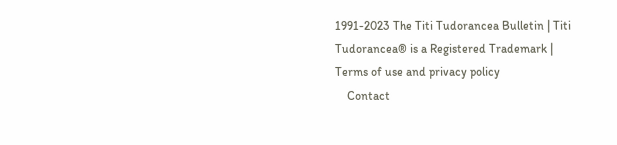1991-2023 The Titi Tudorancea Bulletin | Titi Tudorancea® is a Registered Trademark | Terms of use and privacy policy
    Contact